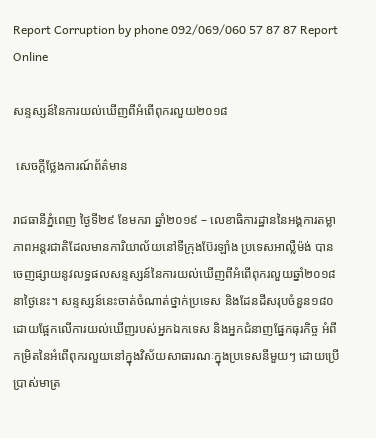Report Corruption by phone 092/069/060 57 87 87 Report Online

សន្ទស្សន៍នៃការយល់ឃើញពីអំពើពុករលួយ២០១៨

 សេចក្ដីថ្លែងការណ៍ព័ត៌មាន

រាជធានីភ្នំពេញ ថ្ងៃទី២៩ ខែមករា ឆ្នាំ២០១៩ – លេខាធិការដ្ឋាននៃអង្គការតម្លាភាពអន្តរជាតិដែលមានការិយាល័យនៅទីក្រុងប៊ែរឡាំង ប្រទេសអាល្លឺម៉ង់ បានចេញផ្សាយនូវលទ្ធផលសន្ទស្សន៍នៃការយល់ឃើញពីអំពើពុករលួយឆ្នាំ២០១៨នាថ្ងៃនេះ។ សន្ទស្សន៍នេះចាត់ចំណាត់ថ្នាក់ប្រទេស និងដែនដីសរុបចំនួន១៨០ ដោយផ្អែកលើការយល់ឃើញរបស់អ្នកឯកទេស និងអ្នកជំនាញផ្នែកធុរកិច្ច អំពីកម្រិតនៃអំពើពុករលួយនៅក្នុងវិស័យសាធារណៈក្នុងប្រទេសនីមួយៗ ដោយប្រើប្រាស់មាត្រ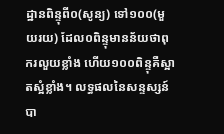ដ្ឋានពិន្ទុពី០(សូន្យ) ទៅ១០០(មួយរយ) ដែល០ពិន្ទុមានន័យថាពុករលួយខ្លាំង ហើយ១០០ពិន្ទុគឺស្អាតស្អំខ្លាំង។ លទ្ធផលនៃសន្ទស្សន៍បា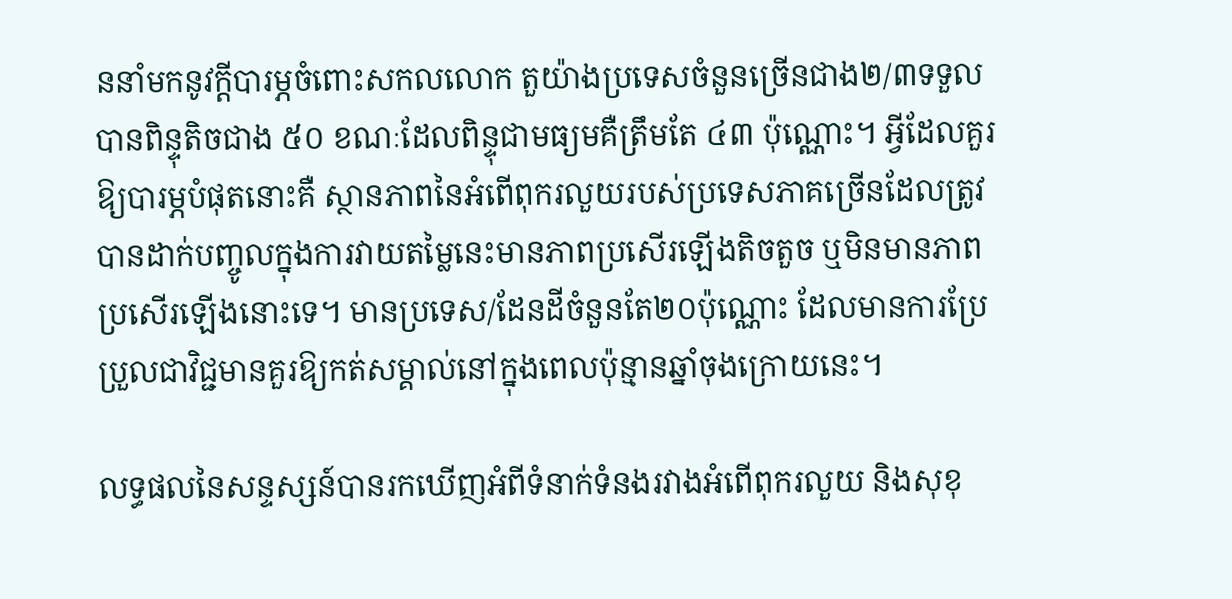ននាំមកនូវក្ដីបារម្ភចំពោះសកលលោក តួយ៉ាងប្រទេសចំនួនច្រើនជាង២/៣ទទួលបានពិន្ទុតិចជាង ៥០ ខណៈដែលពិន្ទុជាមធ្យមគឺត្រឹមតែ ៤៣ ប៉ុណ្ណោះ។ អ្វីដែលគួរឱ្យបារម្ភបំផុតនោះគឺ ស្ថានភាពនៃអំពើពុករលួយរបស់ប្រទេសភាគច្រើនដែលត្រូវបានដាក់បញ្ចូលក្នុងការវាយតម្លៃនេះមានភាពប្រសើរឡើងតិចតួច ឬមិនមានភាពប្រសើរឡើងនោះទេ។ មានប្រទេស/ដែនដីចំនួនតែ២០ប៉ុណ្ណោះ ដែលមានការប្រែប្រួលជាវិជ្ជមានគួរឱ្យកត់សម្គាល់នៅក្នុងពេលប៉ុន្មានឆ្នាំចុងក្រោយនេះ។

លទ្ធផលនៃសន្ទស្សន៍បានរកឃើញអំពីទំនាក់ទំនងរវាងអំពើពុករលួយ និងសុខុ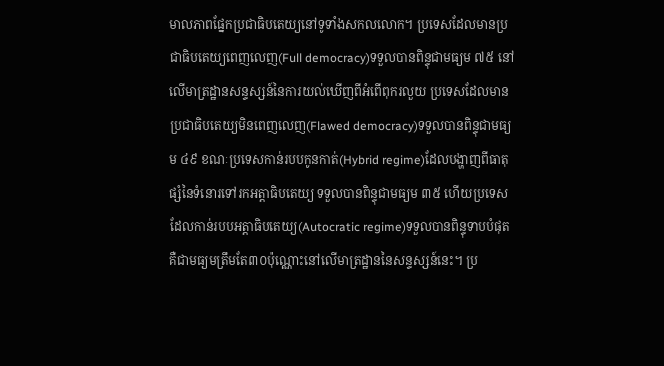មាលភាពផ្នែកប្រជាធិបតេយ្យនៅទូទាំងសកលលោក។ ប្រទេសដែលមានប្រជាធិបតេយ្យពេញលេញ(Full democracy)ទទួលបានពិន្ទុជាមធ្យម ៧៥ នៅលើមាត្រដ្ឋានសន្ទស្សន៍នៃការយល់ឃើញពីអំពើពុករលួយ ប្រទេសដែលមានប្រជាធិបតេយ្យមិនពេញលេញ(Flawed democracy)ទទួលបានពិន្ទុជាមធ្យម ៤៩ ខណៈប្រទេសកាន់របបកូនកាត់(Hybrid regime)ដែលបង្ហាញពីធាតុផ្សំនៃទំនោរទៅរកអត្តាធិបតេយ្យ ទទួលបានពិន្ទុជាមធ្យម ៣៥ ហើយប្រទេសដែលកាន់របបអត្តាធិបតេយ្យ(Autocratic regime)ទទួលបានពិន្ទុទាបបំផុត គឺជាមធ្យមត្រឹមតែ៣០ប៉ុណ្ណោះនៅលើមាត្រដ្ឋាននៃសន្ទស្សន៍នេះ។ ប្រ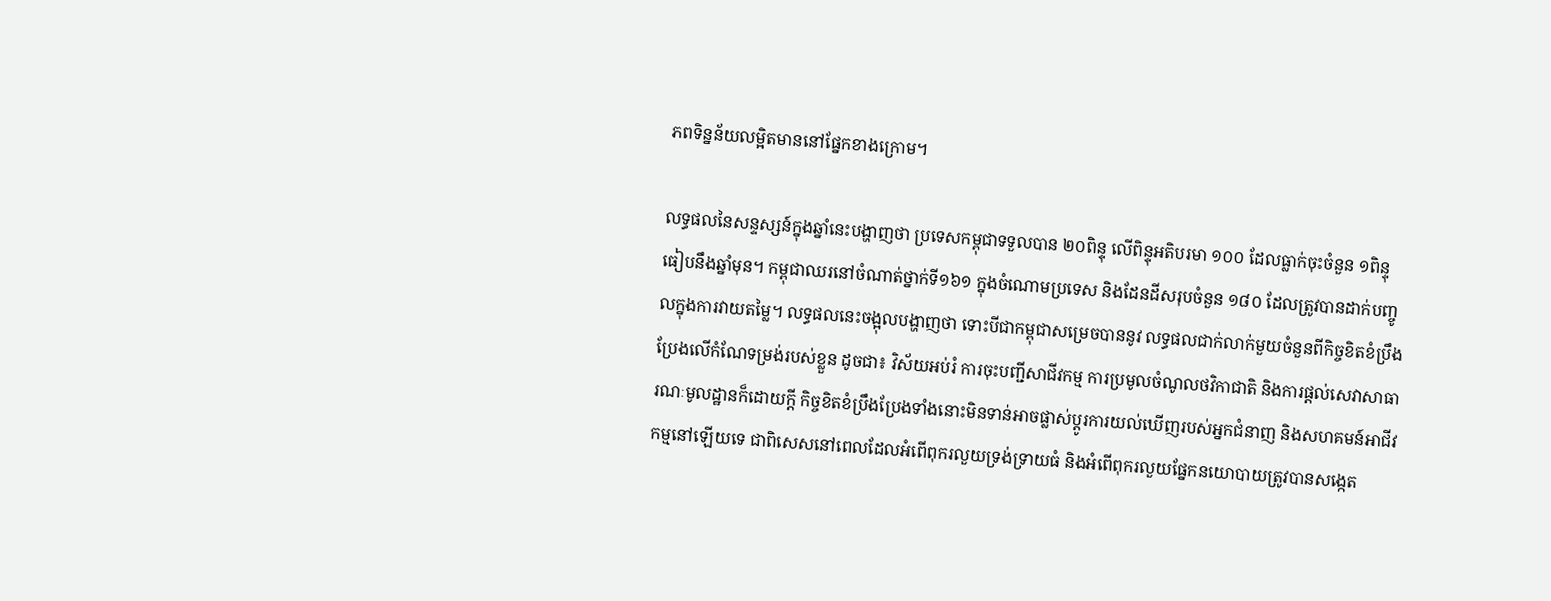ភពទិន្នន័យលម្អិតមាននៅផ្នែកខាងក្រោម។

លទ្ធផលនៃសន្ទស្សន៍ក្នុងឆ្នាំនេះបង្ហាញថា ប្រទេសកម្ពុជាទទួលបាន ២០ពិន្ទុ លើពិន្ទុអតិបរមា ១០០ ដែលធ្លាក់ចុះចំនួន ១ពិន្ទុ ធៀបនឹងឆ្នាំមុន។ កម្ពុជាឈរនៅចំណាត់ថ្នាក់ទី១៦១ ក្នុងចំណោមប្រទេស និងដែនដីសរុបចំនួន ១៨០ ដែលត្រូវបានដាក់បញ្ចូលក្នុងការវាយតម្លៃ។ លទ្ធផលនេះចង្អុលបង្ហាញថា ទោះបីជាកម្ពុជាសម្រេចបាននូវ លទ្ធផលជាក់លាក់មួយចំនួនពីកិច្ចខិតខំប្រឹងប្រែងលើកំណែទម្រង់របស់ខ្លួន ដូចជា៖ វិស័យអប់រំ ការចុះបញ្ជីសាជីវកម្ម ការប្រមូលចំណូលថវិកាជាតិ និងការផ្ដល់សេវាសាធារណៈមូលដ្ឋានក៏ដោយក្ដី កិច្ចខិតខំប្រឹងប្រែងទាំងនោះមិនទាន់អាចផ្លាស់ប្ដូរការយល់ឃើញរបស់អ្នកជំនាញ និងសហគមន៍អាជីវកម្មនៅឡើយទេ ជាពិសេសនៅពេលដែលអំពើពុករលួយទ្រង់ទ្រាយធំ និងអំពើពុករលួយផ្នែកនយោបាយត្រូវបានសង្កេត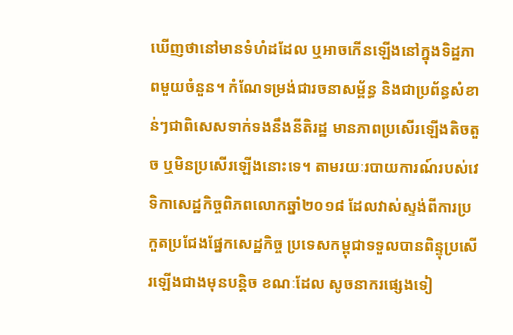ឃើញថានៅមានទំហំដដែល ឬអាចកើនឡើងនៅក្នុងទិដ្ឋភាពមួយចំនួន។ កំណែទម្រង់ជារចនាសម្ព័ន្ធ និងជាប្រព័ន្ធសំខាន់ៗជាពិសេសទាក់ទងនឹងនីតិរដ្ឋ មានភាពប្រសើរឡើងតិចតួច ឬមិនប្រសើរឡើងនោះទេ។ តាមរយៈរបាយការណ៍របស់វេទិកាសេដ្ឋកិច្ចពិភពលោកឆ្នាំ២០១៨ ដែលវាស់ស្ទង់ពីការប្រកួតប្រជែងផ្នែកសេដ្ឋកិច្ច ប្រទេសកម្ពុជាទទួលបានពិន្ទុប្រសើរឡើងជាងមុនបន្តិច ខណៈដែល សូចនាករផ្សេងទៀ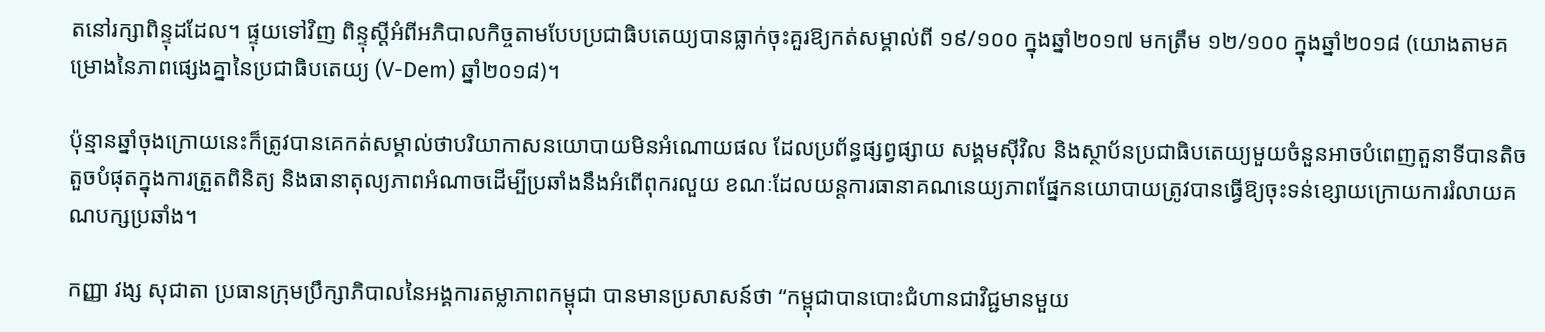តនៅរក្សាពិន្ទុដដែល។ ផ្ទុយទៅវិញ ពិន្ទុស្ដីអំពីអភិបាលកិច្ចតាមបែបប្រជាធិបតេយ្យបានធ្លាក់ចុះគួរឱ្យកត់សម្គាល់ពី ១៩/១០០ ក្នុងឆ្នាំ២០១៧ មកត្រឹម ១២/១០០ ក្នុងឆ្នាំ២០១៨ (យោងតាមគម្រោងនៃភាពផ្សេងគ្នានៃប្រជាធិបតេយ្យ (V-Dem) ឆ្នាំ២០១៨)។

ប៉ុន្មានឆ្នាំចុងក្រោយនេះក៏ត្រូវបានគេកត់សម្គាល់ថាបរិយាកាសនយោបាយមិនអំណោយផល ដែលប្រព័ន្ធផ្សព្វផ្សាយ សង្គមស៊ីវិល និងស្ថាប័នប្រជាធិបតេយ្យមួយចំនួនអាចបំពេញតួនាទីបានតិចតួចបំផុតក្នុងការត្រួតពិនិត្យ និងធានាតុល្យភាពអំណាចដើម្បីប្រឆាំងនឹងអំពើពុករលួយ ខណៈដែលយន្តការធានាគណនេយ្យភាពផ្នែកនយោបាយត្រូវបានធ្វើឱ្យចុះទន់ខ្សោយក្រោយការរំលាយគណបក្សប្រឆាំង។

កញ្ញា វង្ស សុជាតា ប្រធានក្រុមប្រឹក្សាភិបាលនៃអង្គការតម្លាភាពកម្ពុជា បានមានប្រសាសន៍ថា “កម្ពុជាបានបោះជំហានជាវិជ្ជមានមួយ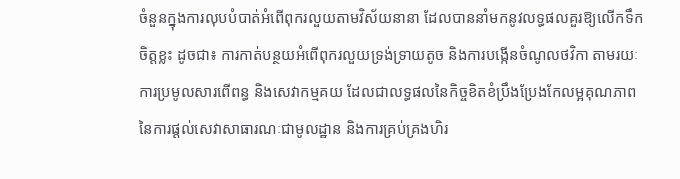ចំនួនក្នុងការលុបបំបាត់អំពើពុករលួយតាមវិស័យនានា ដែលបាននាំមកនូវលទ្ធផលគួរឱ្យលើកទឹកចិត្តខ្លះ ដូចជា៖ ការកាត់បន្ថយអំពើពុករលួយទ្រង់ទ្រាយតូច និងការបង្កើនចំណូលថវិកា តាមរយៈការប្រមូលសារពើពន្ធ និងសេវាកម្មគយ ដែលជាលទ្ធផលនៃកិច្ចខិតខំប្រឹងប្រែងកែលម្អគុណភាពនៃការផ្តល់សេវាសាធារណៈជាមូលដ្ឋាន និងការគ្រប់គ្រងហិរ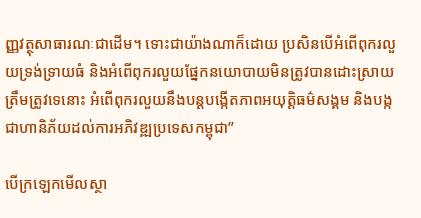ញ្ញវត្ថុសាធារណៈជាដើម។ ទោះជាយ៉ាងណាក៏ដោយ ប្រសិនបើអំពើពុករលួយទ្រង់ទ្រាយធំ និងអំពើពុករលួយផ្នែកនយោបាយមិនត្រូវបានដោះស្រាយត្រឹមត្រូវទេនោះ អំពើពុករលួយនឹងបន្តបង្កើតភាពអយុត្តិធម៌សង្គម និងបង្កជាហានិភ័យដល់ការអភិវឌ្ឍប្រទេសកម្ពុជា”

បើក្រឡេកមើលស្ថា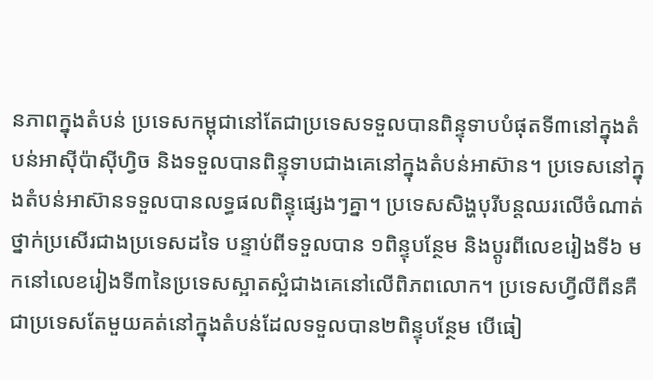នភាពក្នុងតំបន់ ប្រទេសកម្ពុជានៅតែជាប្រទេសទទួលបានពិន្ទុទាបបំផុតទី៣នៅក្នុងតំបន់អាស៊ីប៉ាស៊ីហ្វិច និងទទួលបានពិន្ទុទាបជាងគេនៅក្នុងតំបន់អាស៊ាន។ ប្រទេសនៅក្នុងតំបន់អាស៊ានទទួលបានលទ្ធផលពិន្ទុផ្សេងៗគ្នា។ ប្រទេសសិង្ហបុរីបន្តឈរលើចំណាត់ថ្នាក់ប្រសើរជាងប្រទេសដទៃ បន្ទាប់ពីទទួលបាន ១ពិន្ទុបន្ថែម និងប្ដូរពីលេខរៀងទី៦ មកនៅលេខរៀងទី៣នៃប្រទេសស្អាតស្អំជាងគេនៅលើពិភពលោក។ ប្រទេសហ្វីលីពីនគឺជាប្រទេសតែមួយគត់នៅក្នុងតំបន់ដែលទទួលបាន២ពិន្ទុបន្ថែម បើធៀ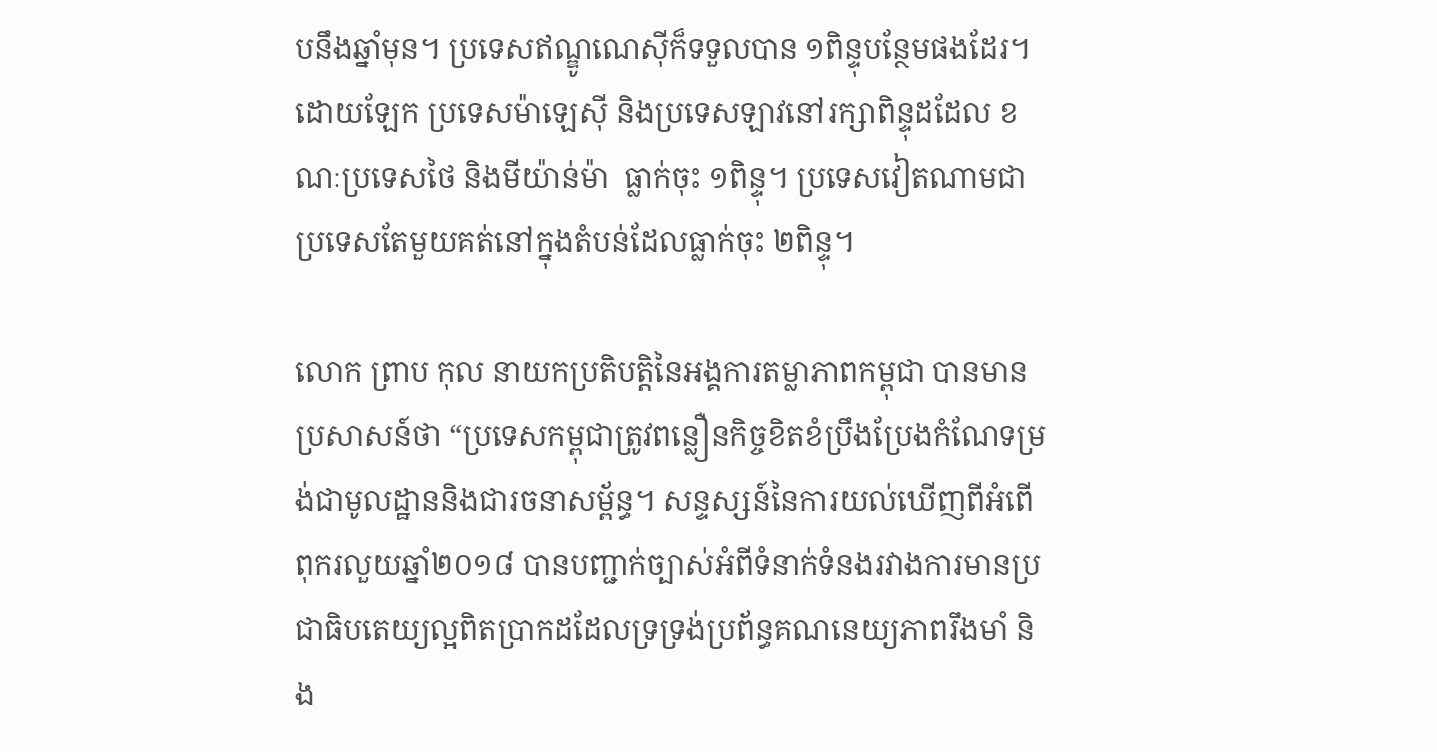បនឹងឆ្នាំមុន។ ប្រទេសឥណ្ឌូណេស៊ីក៏ទទួលបាន ១ពិន្ទុបន្ថែមផងដែរ។ ដោយឡែក ប្រទេសម៉ាឡេស៊ី និងប្រទេសឡាវនៅរក្សាពិន្ទុដដែល ខណៈប្រទេសថៃ និងមីយ៉ាន់ម៉ា  ធ្លាក់ចុះ ១ពិន្ទុ។ ប្រទេសវៀតណាមជាប្រទេសតែមួយគត់នៅក្នុងតំបន់ដែលធ្លាក់ចុះ ២ពិន្ទុ។

លោក ព្រាប កុល នាយកប្រតិបត្តិនៃអង្គការតម្លាភាពកម្ពុជា បានមានប្រសាសន៍ថា “ប្រទេសកម្ពុជាត្រូវពន្លឿនកិច្ចខិតខំប្រឹងប្រែងកំណែទម្រង់ជាមូលដ្ឋាននិងជារចនាសម្ព័ន្ធ។ សន្ទស្សន៍នៃការយល់ឃើញពីអំពើពុករលួយឆ្នាំ២០១៨ បានបញ្ជាក់ច្បាស់អំពីទំនាក់ទំនងរវាងការមានប្រជាធិបតេយ្យល្អពិតប្រាកដដែលទ្រទ្រង់ប្រព័ន្ធគណនេយ្យភាពរឹងមាំ និង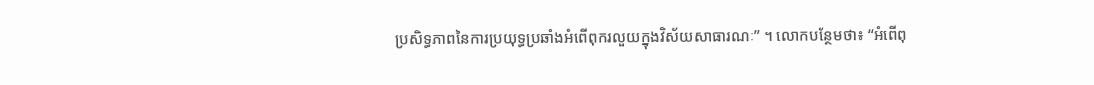ប្រសិទ្ធភាពនៃការប្រយុទ្ធប្រឆាំងអំពើពុករលួយក្នុងវិស័យសាធារណៈ” ។ លោកបន្ថែមថា៖ “អំពើពុ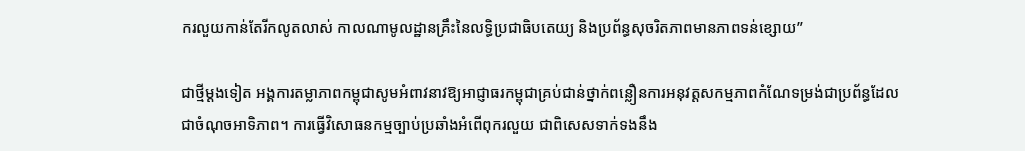ករលួយកាន់តែរីកលូតលាស់ កាលណាមូលដ្ឋានគ្រឹះនៃលទ្ធិប្រជាធិបតេយ្យ និងប្រព័ន្ធសុចរិតភាពមានភាពទន់ខ្សោយ”

ជាថ្មីម្តងទៀត អង្គការតម្លាភាពកម្ពុជាសូមអំពាវនាវឱ្យអាជ្ញាធរកម្ពុជាគ្រប់ជាន់ថ្នាក់ពន្លឿនការអនុវត្តសកម្មភាពកំណែទម្រង់ជាប្រព័ន្ធដែលជាចំណុចអាទិភាព។ ការធ្វើវិសោធនកម្មច្បាប់ប្រឆាំងអំពើពុករលួយ ជាពិសេសទាក់ទងនឹង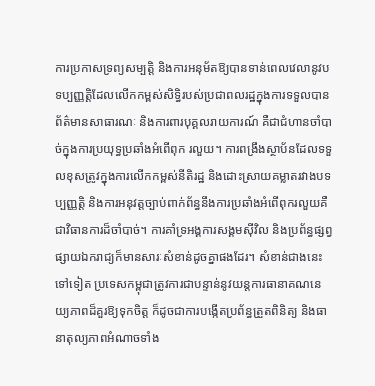ការប្រកាសទ្រព្យសម្បត្តិ និងការអនុម័តឱ្យបានទាន់ពេលវេលានូវបទប្បញ្ញត្តិដែលលើកកម្ពស់សិទ្ធិរបស់ប្រជាពលរដ្ឋក្នុងការទទួលបានព័ត៌មានសាធារណៈ និងការពារបុគ្គលរាយការណ៍ គឺជាជំហានចាំបាច់ក្នុងការប្រយុទ្ធប្រឆាំងអំពើពុក រលួយ។ ការពង្រឹងស្ថាប័នដែលទទួលខុសត្រូវក្នុងការលើកកម្ពស់នីតិរដ្ឋ និងដោះស្រាយគម្លាតរវាងបទប្បញ្ញត្តិ និងការអនុវត្តច្បាប់ពាក់ព័ន្ធនឹងការប្រឆាំងអំពើពុករលួយគឺជាវិធានការដ៏ចាំបាច់។ ការគាំទ្រអង្គការសង្គមស៊ីវិល និងប្រព័ន្ធផ្សព្វផ្សាយឯករាជ្យក៏មានសារៈសំខាន់ដូចគ្នាផងដែរ។ សំខាន់ជាងនេះទៅទៀត ប្រទេសកម្ពុជាត្រូវការជាបន្ទាន់នូវយន្តការធានាគណនេយ្យភាពដ៏គួរឱ្យទុកចិត្ត ក៏ដូចជាការបង្កើតប្រព័ន្ធត្រួតពិនិត្យ និងធានាតុល្យភាពអំណាចទាំង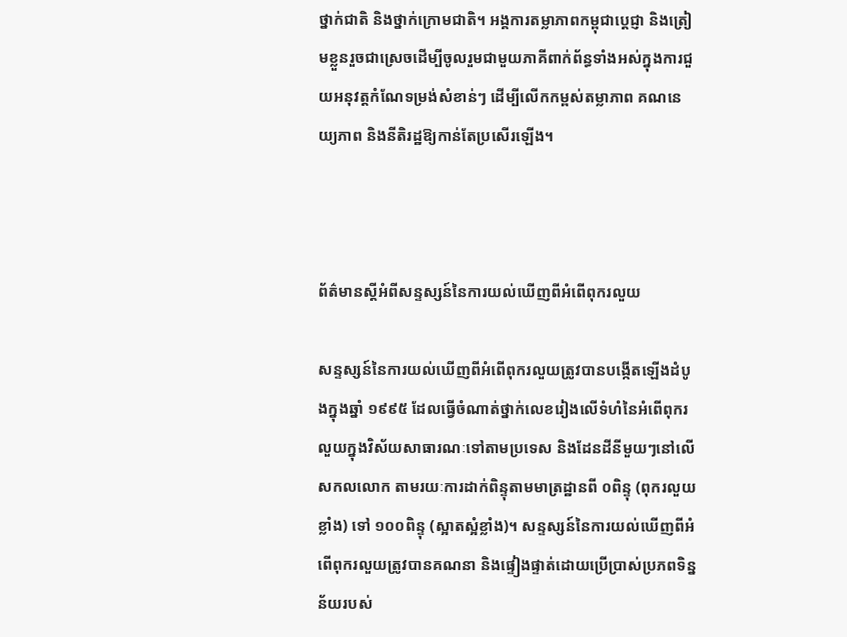ថ្នាក់ជាតិ និងថ្នាក់ក្រោមជាតិ។ អង្គការតម្លាភាពកម្ពុជាប្តេជ្ញា និងត្រៀមខ្លួនរួចជាស្រេចដើម្បីចូលរួមជាមួយភាគីពាក់ព័ន្ធទាំងអស់ក្នុងការជួយអនុវត្តកំណែទម្រង់សំខាន់ៗ ដើម្បីលើកកម្ពស់តម្លាភាព គណនេយ្យភាព និងនីតិរដ្ឋឱ្យកាន់តែប្រសើរឡើង។



ព័ត៌មានស្តីអំពីសន្ទស្សន៍នៃការយល់ឃើញពីអំពើពុករលួយ

សន្ទស្សន៍នៃការយល់ឃើញពីអំពើពុករលួយត្រូវបានបង្កើតឡើងដំបូងក្នុងឆ្នាំ ១៩៩៥ ដែលធ្វើចំណាត់ថ្នាក់លេខរៀងលើទំហំនៃអំពើពុករលួយក្នុងវិស័យសាធារណៈទៅតាមប្រទេស និងដែនដីនីមួយៗនៅលើសកលលោក តាមរយៈការដាក់ពិន្ទុតាមមាត្រដ្ឋានពី ០ពិន្ទុ (ពុករលួយខ្លាំង) ទៅ ១០០ពិន្ទុ (ស្អាតស្អំខ្លាំង)។ សន្ទស្សន៍នៃការយល់ឃើញពីអំពើពុករលួយត្រូវបានគណនា និងផ្ទៀងផ្ទាត់ដោយប្រើប្រាស់ប្រភពទិន្នន័យរបស់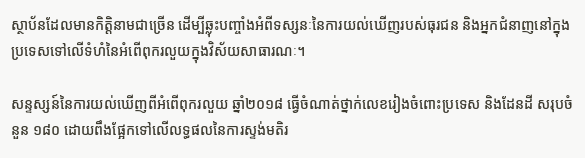ស្ថាប័នដែលមានកិត្តិនាមជាច្រើន ដើម្បីឆ្លុះបញ្ចាំងអំពីទស្សនៈនៃការយល់ឃើញរបស់ធុរជន និងអ្នកជំនាញនៅក្នុងប្រទេសទៅលើទំហំនៃអំពើពុករលួយក្នុងវិស័យសាធារណៈ។

សន្ទស្សន៍នៃការយល់ឃើញពីអំពើពុករលួយ ឆ្នាំ២០១៨ ធ្វើចំណាត់ថ្នាក់លេខរៀងចំពោះប្រទេស និងដែនដី សរុបចំនួន ១៨០ ដោយពឹងផ្អែកទៅលើលទ្ធផលនៃការស្ទង់មតិរ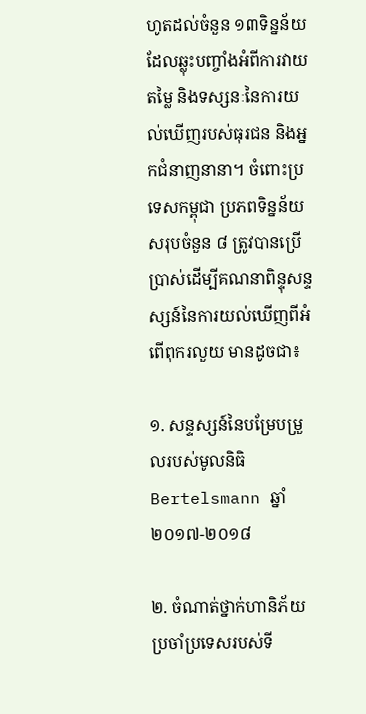ហូតដល់ចំនួន ១៣ទិន្នន័យ ដែលឆ្លុះបញ្ចាំងអំពីការវាយតម្លៃ និងទស្សនៈនៃការយល់ឃើញរបស់ធុរជន និងអ្នកជំនាញនានា។ ចំពោះប្រទេសកម្ពុជា ប្រភពទិន្នន័យសរុបចំនួន ៨ ត្រូវបានប្រើប្រាស់ដើម្បីគណនាពិន្ទុសន្ទស្សន៍នៃការយល់ឃើញពីអំពើពុករលួយ មានដូចជា៖

១. សន្ទស្សន៍នៃបម្រែបម្រួលរបស់មូលនិធិ Bertelsmann ឆ្នាំ២០១៧-២០១៨

២. ចំណាត់ថ្នាក់ហានិភ័យប្រចាំប្រទេសរបស់ទី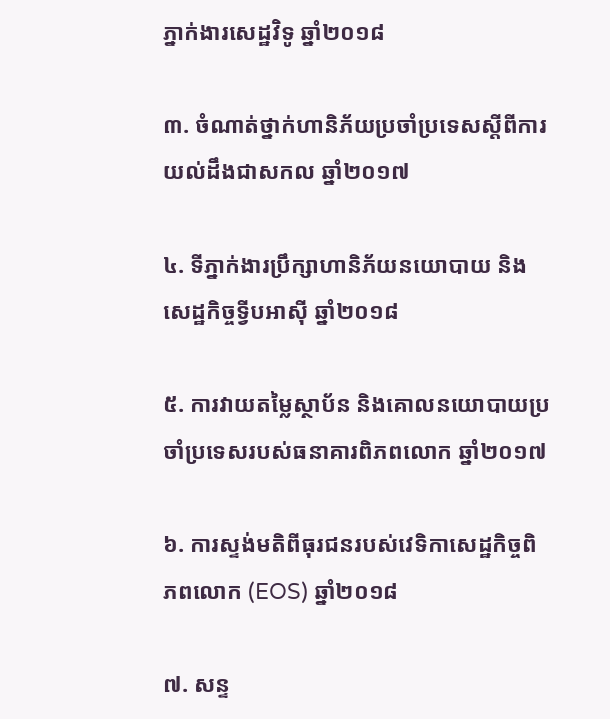ភ្នាក់ងារសេដ្ឋវិទូ ឆ្នាំ២០១៨

៣. ចំណាត់ថ្នាក់ហានិភ័យប្រចាំប្រទេសស្តីពីការយល់ដឹងជាសកល ឆ្នាំ២០១៧

៤. ទីភ្នាក់ងារប្រឹក្សាហានិភ័យនយោបាយ និងសេដ្ឋកិច្ចទ្វីបអាស៊ី ឆ្នាំ២០១៨

៥. ការវាយតម្លៃស្ថាប័ន និងគោលនយោបាយប្រចាំប្រទេសរបស់ធនាគារពិភពលោក ឆ្នាំ២០១៧

៦. ការស្ទង់មតិពីធុរជនរបស់វេទិកាសេដ្ឋកិច្ចពិភពលោក (EOS) ឆ្នាំ២០១៨

៧. សន្ទ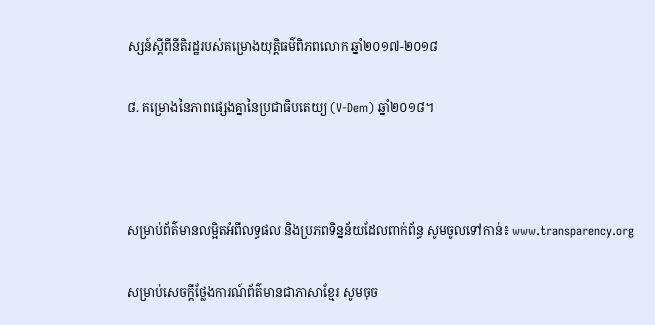ស្សន៍ស្ដីពីនីតិរដ្ឋរបស់គម្រោងយុត្តិធម៌ពិភពលោក ឆ្នាំ២០១៧-២០១៨

៨. គម្រោងនៃភាពផ្សេងគ្នានៃប្រជាធិបតេយ្យ (V-Dem) ឆ្នាំ២០១៨។



សម្រាប់ព័ត៌មានលម្អិតអំពីលទ្ធផល និងប្រភពទិន្នន័យដែលពាក់ព័ន្ធ សូមចូលទៅកាន់៖ www.transparency.org

សម្រាប់សេចក្ដីថ្លែងការណ៍ព័ត៌មានជាភាសាខ្មែរ សូមចុច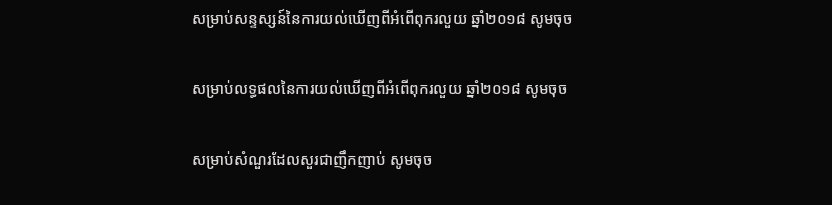សម្រាប់សន្ទស្សន៍នៃការយល់ឃើញពីអំពើពុករលួយ ឆ្នាំ២០១៨ សូមចុច

សម្រាប់លទ្ធផលនៃការយល់ឃើញពីអំពើពុករលួយ ឆ្នាំ២០១៨ សូមចុច

សម្រាប់សំណួរដែលសួរជាញឹកញាប់ សូមចុច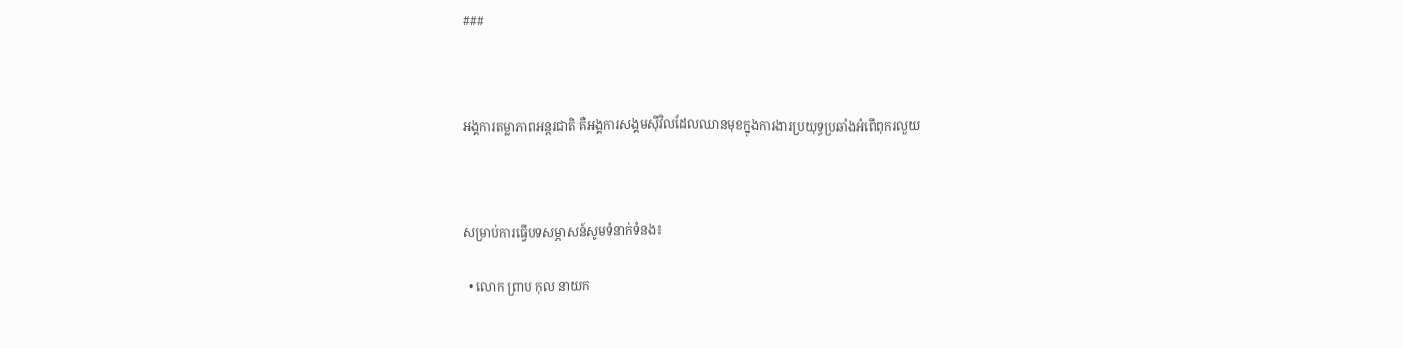###



អង្គការតម្លាភាពអន្តរជាតិ គឺអង្គការសង្គមស៊ីវិលដែលឈានមុខក្នុងការងារប្រយុទ្ធប្រឆាំងអំពើពុករលួយ



សម្រាប់ការធ្វើបទសម្ភាសន៍សូមទំនាក់ទំនង៖

  • លោក ព្រាប កុល នាយក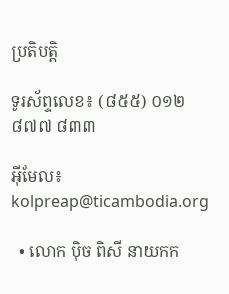ប្រតិបត្តិ

ទូរស័ព្ទលេខ៖ (៨៥៥) ០១២ ៨៧៧ ៨៣៣

អ៊ីមែល៖ kolpreap@ticambodia.org

  • លោក ប៉ិច ពិសី នាយកក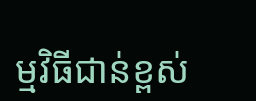ម្មវិធីជាន់ខ្ពស់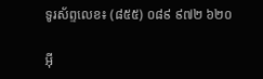ទូរស័ព្ទលេខ៖ (៨៥៥) ០៨៩ ៩៧២ ៦២០

អ៊ី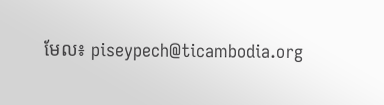មែល៖ piseypech@ticambodia.org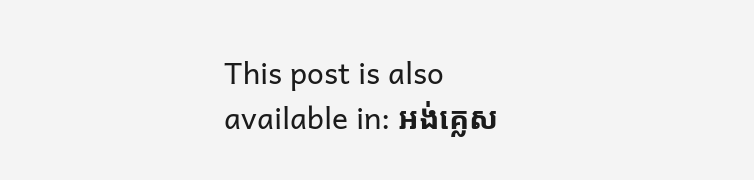This post is also available in: អង់គ្លេស